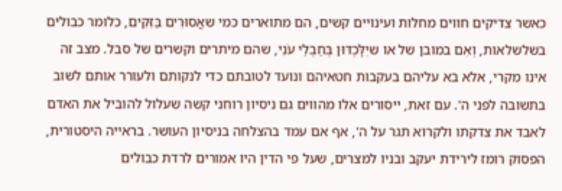כאשר צדיקים חווים מחלות ועינויים קשים, הם מתוארים כמי שאֲסוּרִים בַּזִּקִּים, כלומר כבולים בשלשלאות, וְאִם במובן של או שיִלָּכְדּוּן בְּחַבְלֵי עֹנִי, שהם מיתרים וקשרים של סבל. מצב זה אינו מקרי, אלא בא עליהם בעקבות חטאיהם ונועד לטובתם כדי לנקותם ולעורר אותם לשוב בתשובה לפני ה'. עם זאת, ייסורים אלו מהווים גם ניסיון רוחני קשה שעלול להוביל את האדם לאבד את צדקתו ולקרוא תגר על ה', אף אם עמד בהצלחה בניסיון העושר. בראייה היסטורית, הפסוק רומז לירידת יעקב ובניו למצרים, שעל פי הדין היו אמורים לרדת כבולים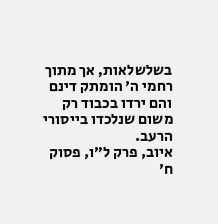בשלשלאות, אך מתוך רחמי ה' הומתק דינם והם ירדו בכבוד רק משום שנלכדו בייסורי הרעב.
איוב, פרק ל״ו, פסוק ח׳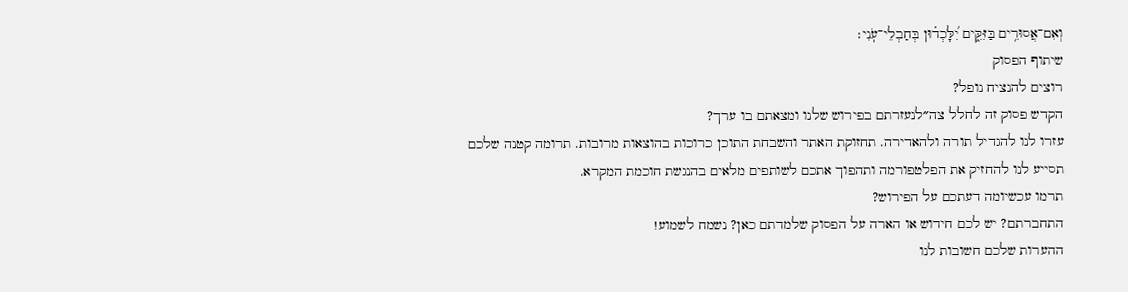וְאִם־אֲסוּרִ֥ים בַּזִּקִּ֑ים יִ֝לָּכְד֗וּן בְּחַבְלֵי־עֹֽנִי׃
שיתוף הפסוק
רוצים להנציח נופל?
הקדש פסוק זה לחלל צה״לנעזרתם בפירוש שלנו ומצאתם בו ערך?
עזרו לנו להגדיל תורה ולהאדירה. תחזוקת האתר והשבחת התוכן כרוכות בהוצאות מרובות. תרומה קטנה שלכם תסייע לנו להחזיק את הפלטפורמה ותהפוך אתכם לשותפים מלאים בהנגשת חוכמת המקרא.
תרמו עכשיומה דעתכם על הפירוש?
התחברתם? יש לכם חידוש או הארה על הפסוק שלמדתם כאן? נשמח לשמוע!
ההערות שלכם חשובות לנו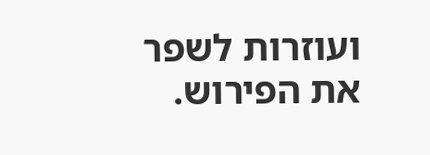ועוזרות לשפר את הפירוש.